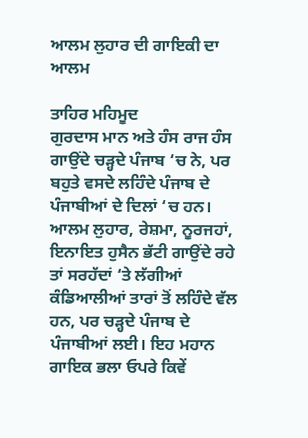ਆਲਮ ਲੁਹਾਰ ਦੀ ਗਾਇਕੀ ਦਾ ਆਲਮ

ਤਾਹਿਰ ਮਹਿਮੂਦ
ਗੁਰਦਾਸ ਮਾਨ ਅਤੇ ਹੰਸ ਰਾਜ ਹੰਸ ਗਾਉਂਦੇ ਚੜ੍ਹਦੇ ਪੰਜਾਬ ‘ਚ ਨੇ, ਪਰ ਬਹੁਤੇ ਵਸਦੇ ਲਹਿੰਦੇ ਪੰਜਾਬ ਦੇ ਪੰਜਾਬੀਆਂ ਦੇ ਦਿਲਾਂ ‘ਚ ਹਨ। ਆਲਮ ਲੁਹਾਰ, ਰੇਸ਼ਮਾ, ਨੂਰਜਹਾਂ, ਇਨਾਇਤ ਹੁਸੈਨ ਭੱਟੀ ਗਾਉਂਦੇ ਰਹੇ ਤਾਂ ਸਰਹੱਦਾਂ ‘ਤੇ ਲੱਗੀਆਂ ਕੰਡਿਆਲੀਆਂ ਤਾਰਾਂ ਤੋਂ ਲਹਿੰਦੇ ਵੱਲ ਹਨ, ਪਰ ਚੜ੍ਹਦੇ ਪੰਜਾਬ ਦੇ ਪੰਜਾਬੀਆਂ ਲਈ। ਇਹ ਮਹਾਨ ਗਾਇਕ ਭਲਾ ਓਪਰੇ ਕਿਵੇਂ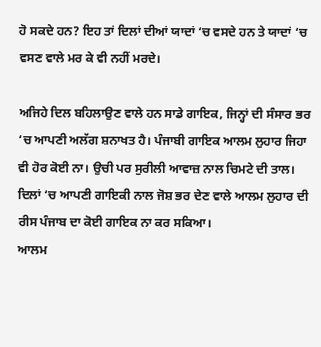ਹੋ ਸਕਦੇ ਹਨ? ਇਹ ਤਾਂ ਦਿਲਾਂ ਦੀਆਂ ਯਾਦਾਂ ‘ਚ ਵਸਦੇ ਹਨ ਤੇ ਯਾਦਾਂ ‘ਚ ਵਸਣ ਵਾਲੇ ਮਰ ਕੇ ਵੀ ਨਹੀਂ ਮਰਦੇ।

ਅਜਿਹੇ ਦਿਲ ਬਹਿਲਾਉਣ ਵਾਲੇ ਹਨ ਸਾਡੇ ਗਾਇਕ, ਜਿਨ੍ਹਾਂ ਦੀ ਸੰਸਾਰ ਭਰ ‘ਚ ਆਪਣੀ ਅਲੱਗ ਸ਼ਨਾਖਤ ਹੈ। ਪੰਜਾਬੀ ਗਾਇਕ ਆਲਮ ਲੁਹਾਰ ਜਿਹਾ ਵੀ ਹੋਰ ਕੋਈ ਨਾ। ਉਚੀ ਪਰ ਸੁਰੀਲੀ ਆਵਾਜ਼ ਨਾਲ ਚਿਮਟੇ ਦੀ ਤਾਲ। ਦਿਲਾਂ ‘ਚ ਆਪਣੀ ਗਾਇਕੀ ਨਾਲ ਜੋਸ਼ ਭਰ ਦੇਣ ਵਾਲੇ ਆਲਮ ਲੁਹਾਰ ਦੀ ਰੀਸ ਪੰਜਾਬ ਦਾ ਕੋਈ ਗਾਇਕ ਨਾ ਕਰ ਸਕਿਆ।
ਆਲਮ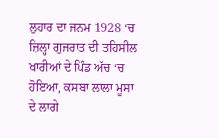ਲੁਹਾਰ ਦਾ ਜਨਮ 1928 ‘ਚ ਜ਼ਿਲ੍ਹਾ ਗੁਜਰਾਤ ਦੀ ਤਹਿਸੀਲ ਖਾਰੀਆਂ ਦੇ ਪਿੰਡ ਅੱਚ ‘ਚ ਹੋਇਆ, ਕਸਬਾ ਲਾਲਾ ਮੂਸਾ ਦੇ ਲਾਗੇ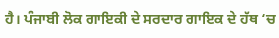ਹੈ। ਪੰਜਾਬੀ ਲੋਕ ਗਾਇਕੀ ਦੇ ਸਰਦਾਰ ਗਾਇਕ ਦੇ ਹੱਥ ‘ਚ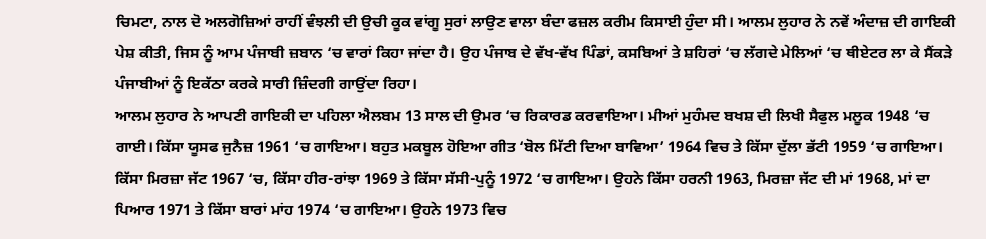ਚਿਮਟਾ, ਨਾਲ ਦੋ ਅਲਗੋਜ਼ਿਆਂ ਰਾਹੀਂ ਵੰਝਲੀ ਦੀ ਉਚੀ ਕੂਕ ਵਾਂਗੂ ਸੁਰਾਂ ਲਾਉਣ ਵਾਲਾ ਬੰਦਾ ਫਜ਼ਲ ਕਰੀਮ ਕਿਸਾਈ ਹੁੰਦਾ ਸੀ। ਆਲਮ ਲੁਹਾਰ ਨੇ ਨਵੇਂ ਅੰਦਾਜ਼ ਦੀ ਗਾਇਕੀ ਪੇਸ਼ ਕੀਤੀ, ਜਿਸ ਨੂੰ ਆਮ ਪੰਜਾਬੀ ਜ਼ਬਾਨ ‘ਚ ਵਾਰਾਂ ਕਿਹਾ ਜਾਂਦਾ ਹੈ। ਉਹ ਪੰਜਾਬ ਦੇ ਵੱਖ-ਵੱਖ ਪਿੰਡਾਂ, ਕਸਬਿਆਂ ਤੇ ਸ਼ਹਿਰਾਂ ‘ਚ ਲੱਗਦੇ ਮੇਲਿਆਂ ‘ਚ ਥੀਏਟਰ ਲਾ ਕੇ ਸੈਂਕੜੇ ਪੰਜਾਬੀਆਂ ਨੂੰ ਇਕੱਠਾ ਕਰਕੇ ਸਾਰੀ ਜ਼ਿੰਦਗੀ ਗਾਉਂਦਾ ਰਿਹਾ।
ਆਲਮ ਲੁਹਾਰ ਨੇ ਆਪਣੀ ਗਾਇਕੀ ਦਾ ਪਹਿਲਾ ਐਲਬਮ 13 ਸਾਲ ਦੀ ਉਮਰ ‘ਚ ਰਿਕਾਰਡ ਕਰਵਾਇਆ। ਮੀਆਂ ਮੁਹੰਮਦ ਬਖਸ਼ ਦੀ ਲਿਖੀ ਸੈਫੁਲ ਮਲੂਕ 1948 ‘ਚ ਗਾਈ। ਕਿੱਸਾ ਯੂਸਫ ਜੁਨੈਜ਼ 1961 ‘ਚ ਗਾਇਆ। ਬਹੁਤ ਮਕਬੂਲ ਹੋਇਆ ਗੀਤ ‘ਬੋਲ ਮਿੱਟੀ ਦਿਆ ਬਾਵਿਆ’ 1964 ਵਿਚ ਤੇ ਕਿੱਸਾ ਦੁੱਲਾ ਭੱਟੀ 1959 ‘ਚ ਗਾਇਆ। ਕਿੱਸਾ ਮਿਰਜ਼ਾ ਜੱਟ 1967 ‘ਚ, ਕਿੱਸਾ ਹੀਰ-ਰਾਂਝਾ 1969 ਤੇ ਕਿੱਸਾ ਸੱਸੀ-ਪੁਨੂੰ 1972 ‘ਚ ਗਾਇਆ। ਉਹਨੇ ਕਿੱਸਾ ਹਰਨੀ 1963, ਮਿਰਜ਼ਾ ਜੱਟ ਦੀ ਮਾਂ 1968, ਮਾਂ ਦਾ ਪਿਆਰ 1971 ਤੇ ਕਿੱਸਾ ਬਾਰਾਂ ਮਾਂਹ 1974 ‘ਚ ਗਾਇਆ। ਉਹਨੇ 1973 ਵਿਚ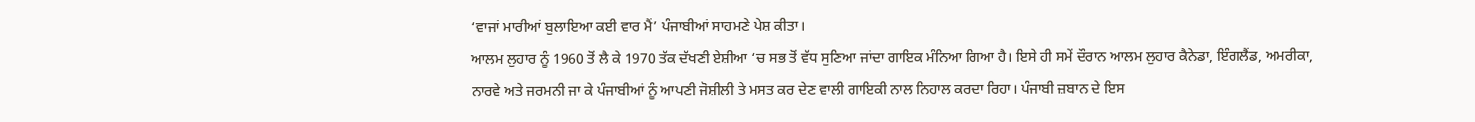‘ਵਾਜਾਂ ਮਾਰੀਆਂ ਬੁਲਾਇਆ ਕਈ ਵਾਰ ਮੈਂ’ ਪੰਜਾਬੀਆਂ ਸਾਹਮਣੇ ਪੇਸ਼ ਕੀਤਾ।
ਆਲਮ ਲੁਹਾਰ ਨੂੰ 1960 ਤੋਂ ਲੈ ਕੇ 1970 ਤੱਕ ਦੱਖਣੀ ਏਸ਼ੀਆ ‘ਚ ਸਭ ਤੋਂ ਵੱਧ ਸੁਣਿਆ ਜਾਂਦਾ ਗਾਇਕ ਮੰਨਿਆ ਗਿਆ ਹੈ। ਇਸੇ ਹੀ ਸਮੇਂ ਦੌਰਾਨ ਆਲਮ ਲੁਹਾਰ ਕੈਨੇਡਾ, ਇੰਗਲੈਂਡ, ਅਮਰੀਕਾ, ਨਾਰਵੇ ਅਤੇ ਜਰਮਨੀ ਜਾ ਕੇ ਪੰਜਾਬੀਆਂ ਨੂੰ ਆਪਣੀ ਜੋਸ਼ੀਲੀ ਤੇ ਮਸਤ ਕਰ ਦੇਣ ਵਾਲੀ ਗਾਇਕੀ ਨਾਲ ਨਿਹਾਲ ਕਰਦਾ ਰਿਹਾ। ਪੰਜਾਬੀ ਜ਼ਬਾਨ ਦੇ ਇਸ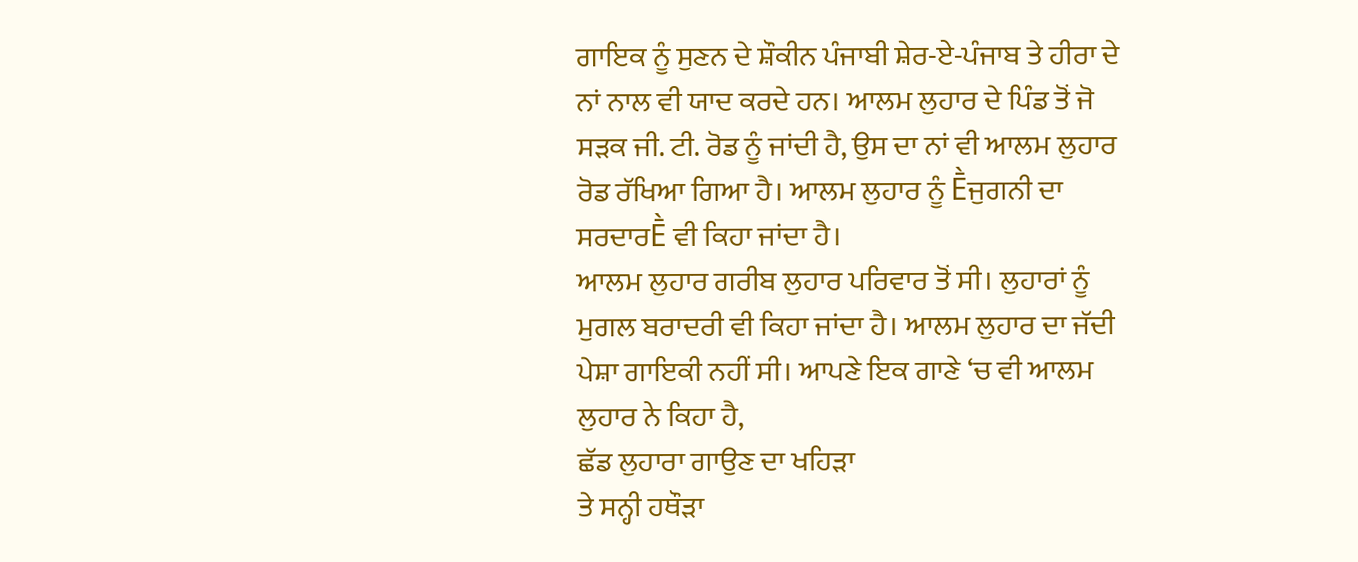ਗਾਇਕ ਨੂੰ ਸੁਣਨ ਦੇ ਸ਼ੌਕੀਨ ਪੰਜਾਬੀ ਸ਼ੇਰ-ਏ-ਪੰਜਾਬ ਤੇ ਹੀਰਾ ਦੇ ਨਾਂ ਨਾਲ ਵੀ ਯਾਦ ਕਰਦੇ ਹਨ। ਆਲਮ ਲੁਹਾਰ ਦੇ ਪਿੰਡ ਤੋਂ ਜੋ ਸੜਕ ਜੀ. ਟੀ. ਰੋਡ ਨੂੰ ਜਾਂਦੀ ਹੈ, ਉਸ ਦਾ ਨਾਂ ਵੀ ਆਲਮ ਲੁਹਾਰ ਰੋਡ ਰੱਖਿਆ ਗਿਆ ਹੈ। ਆਲਮ ਲੁਹਾਰ ਨੂੰ Ḕਜੁਗਨੀ ਦਾ ਸਰਦਾਰḔ ਵੀ ਕਿਹਾ ਜਾਂਦਾ ਹੈ।
ਆਲਮ ਲੁਹਾਰ ਗਰੀਬ ਲੁਹਾਰ ਪਰਿਵਾਰ ਤੋਂ ਸੀ। ਲੁਹਾਰਾਂ ਨੂੰ ਮੁਗਲ ਬਰਾਦਰੀ ਵੀ ਕਿਹਾ ਜਾਂਦਾ ਹੈ। ਆਲਮ ਲੁਹਾਰ ਦਾ ਜੱਦੀ ਪੇਸ਼ਾ ਗਾਇਕੀ ਨਹੀਂ ਸੀ। ਆਪਣੇ ਇਕ ਗਾਣੇ ‘ਚ ਵੀ ਆਲਮ ਲੁਹਾਰ ਨੇ ਕਿਹਾ ਹੈ,
ਛੱਡ ਲੁਹਾਰਾ ਗਾਉਣ ਦਾ ਖਹਿੜਾ
ਤੇ ਸਨ੍ਹੀ ਹਥੌੜਾ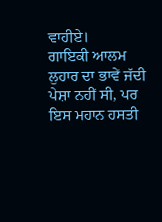ਵਾਹੀਏ।
ਗਾਇਕੀ ਆਲਮ ਲੁਹਾਰ ਦਾ ਭਾਵੇਂ ਜੱਦੀ ਪੇਸ਼ਾ ਨਹੀਂ ਸੀ, ਪਰ ਇਸ ਮਹਾਨ ਹਸਤੀ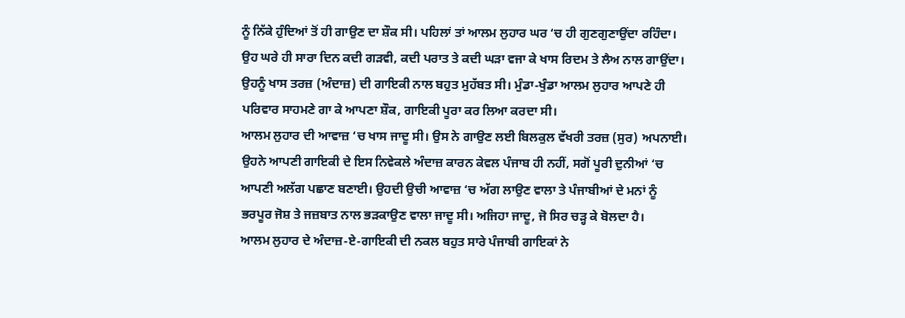ਨੂੰ ਨਿੱਕੇ ਹੁੰਦਿਆਂ ਤੋਂ ਹੀ ਗਾਉਣ ਦਾ ਸ਼ੌਕ ਸੀ। ਪਹਿਲਾਂ ਤਾਂ ਆਲਮ ਲੁਹਾਰ ਘਰ ‘ਚ ਹੀ ਗੁਣਗੁਣਾਉਂਦਾ ਰਹਿੰਦਾ। ਉਹ ਘਰੇ ਹੀ ਸਾਰਾ ਦਿਨ ਕਦੀ ਗੜਵੀ, ਕਦੀ ਪਰਾਤ ਤੇ ਕਦੀ ਘੜਾ ਵਜਾ ਕੇ ਖਾਸ ਰਿਦਮ ਤੇ ਲੈਅ ਨਾਲ ਗਾਉਂਦਾ। ਉਹਨੂੰ ਖਾਸ ਤਰਜ਼ (ਅੰਦਾਜ਼) ਦੀ ਗਾਇਕੀ ਨਾਲ ਬਹੁਤ ਮੁਹੱਬਤ ਸੀ। ਮੁੰਡਾ-ਖੁੰਡਾ ਆਲਮ ਲੁਹਾਰ ਆਪਣੇ ਹੀ ਪਰਿਵਾਰ ਸਾਹਮਣੇ ਗਾ ਕੇ ਆਪਣਾ ਸ਼ੌਕ, ਗਾਇਕੀ ਪੂਰਾ ਕਰ ਲਿਆ ਕਰਦਾ ਸੀ।
ਆਲਮ ਲੁਹਾਰ ਦੀ ਆਵਾਜ਼ ‘ਚ ਖਾਸ ਜਾਦੂ ਸੀ। ਉਸ ਨੇ ਗਾਉਣ ਲਈ ਬਿਲਕੁਲ ਵੱਖਰੀ ਤਰਜ਼ (ਸੁਰ) ਅਪਨਾਈ। ਉਹਨੇ ਆਪਣੀ ਗਾਇਕੀ ਦੇ ਇਸ ਨਿਵੇਕਲੇ ਅੰਦਾਜ਼ ਕਾਰਨ ਕੇਵਲ ਪੰਜਾਬ ਹੀ ਨਹੀਂ, ਸਗੋਂ ਪੂਰੀ ਦੁਨੀਆਂ ‘ਚ ਆਪਣੀ ਅਲੱਗ ਪਛਾਣ ਬਣਾਈ। ਉਹਦੀ ਉਚੀ ਆਵਾਜ਼ ‘ਚ ਅੱਗ ਲਾਉਣ ਵਾਲਾ ਤੇ ਪੰਜਾਬੀਆਂ ਦੇ ਮਨਾਂ ਨੂੰ ਭਰਪੂਰ ਜੋਸ਼ ਤੇ ਜਜ਼ਬਾਤ ਨਾਲ ਭੜਕਾਉਣ ਵਾਲਾ ਜਾਦੂ ਸੀ। ਅਜਿਹਾ ਜਾਦੂ, ਜੋ ਸਿਰ ਚੜ੍ਹ ਕੇ ਬੋਲਦਾ ਹੈ।
ਆਲਮ ਲੁਹਾਰ ਦੇ ਅੰਦਾਜ਼-ਏ-ਗਾਇਕੀ ਦੀ ਨਕਲ ਬਹੁਤ ਸਾਰੇ ਪੰਜਾਬੀ ਗਾਇਕਾਂ ਨੇ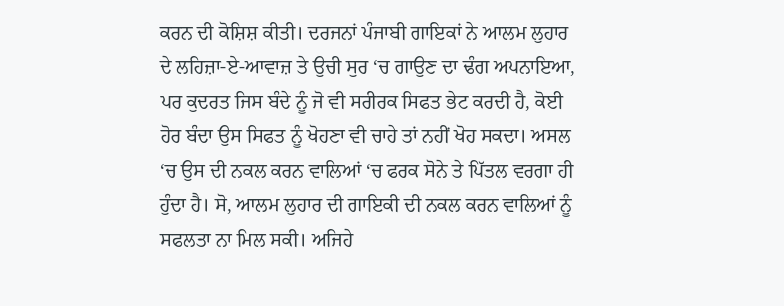ਕਰਨ ਦੀ ਕੋਸ਼ਿਸ਼ ਕੀਤੀ। ਦਰਜਨਾਂ ਪੰਜਾਬੀ ਗਾਇਕਾਂ ਨੇ ਆਲਮ ਲੁਹਾਰ ਦੇ ਲਹਿਜ਼ਾ-ਏ-ਆਵਾਜ਼ ਤੇ ਉਚੀ ਸੁਰ ‘ਚ ਗਾਉਣ ਦਾ ਢੰਗ ਅਪਨਾਇਆ, ਪਰ ਕੁਦਰਤ ਜਿਸ ਬੰਦੇ ਨੂੰ ਜੋ ਵੀ ਸਰੀਰਕ ਸਿਫਤ ਭੇਟ ਕਰਦੀ ਹੈ, ਕੋਈ ਹੋਰ ਬੰਦਾ ਉਸ ਸਿਫਤ ਨੂੰ ਖੋਹਣਾ ਵੀ ਚਾਹੇ ਤਾਂ ਨਹੀਂ ਖੋਹ ਸਕਦਾ। ਅਸਲ ‘ਚ ਉਸ ਦੀ ਨਕਲ ਕਰਨ ਵਾਲਿਆਂ ‘ਚ ਫਰਕ ਸੋਨੇ ਤੇ ਪਿੱਤਲ ਵਰਗਾ ਹੀ ਹੁੰਦਾ ਹੈ। ਸੋ, ਆਲਮ ਲੁਹਾਰ ਦੀ ਗਾਇਕੀ ਦੀ ਨਕਲ ਕਰਨ ਵਾਲਿਆਂ ਨੂੰ ਸਫਲਤਾ ਨਾ ਮਿਲ ਸਕੀ। ਅਜਿਹੇ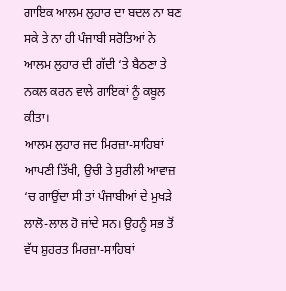ਗਾਇਕ ਆਲਮ ਲੁਹਾਰ ਦਾ ਬਦਲ ਨਾ ਬਣ ਸਕੇ ਤੇ ਨਾ ਹੀ ਪੰਜਾਬੀ ਸਰੋਤਿਆਂ ਨੇ ਆਲਮ ਲੁਹਾਰ ਦੀ ਗੱਦੀ ‘ਤੇ ਬੈਠਣਾ ਤੇ ਨਕਲ ਕਰਨ ਵਾਲੇ ਗਾਇਕਾਂ ਨੂੰ ਕਬੂਲ ਕੀਤਾ।
ਆਲਮ ਲੁਹਾਰ ਜਦ ਮਿਰਜ਼ਾ-ਸਾਹਿਬਾਂ ਆਪਣੀ ਤਿੱਖੀ, ਉਚੀ ਤੇ ਸੁਰੀਲੀ ਆਵਾਜ਼ ‘ਚ ਗਾਉਂਦਾ ਸੀ ਤਾਂ ਪੰਜਾਬੀਆਂ ਦੇ ਮੁਖੜੇ ਲਾਲੋ-ਲਾਲ ਹੋ ਜਾਂਦੇ ਸਨ। ਉਹਨੂੰ ਸਭ ਤੋਂ ਵੱਧ ਸ਼ੁਹਰਤ ਮਿਰਜ਼ਾ-ਸਾਹਿਬਾਂ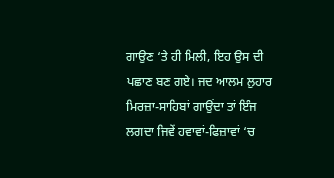ਗਾਉਣ ‘ਤੇ ਹੀ ਮਿਲੀ, ਇਹ ਉਸ ਦੀ ਪਛਾਣ ਬਣ ਗਏ। ਜਦ ਆਲਮ ਲੁਹਾਰ ਮਿਰਜ਼ਾ-ਸਾਹਿਬਾਂ ਗਾਉਂਦਾ ਤਾਂ ਇੰਜ ਲਗਦਾ ਜਿਵੇਂ ਹਵਾਵਾਂ-ਫਿਜ਼ਾਵਾਂ ‘ਚ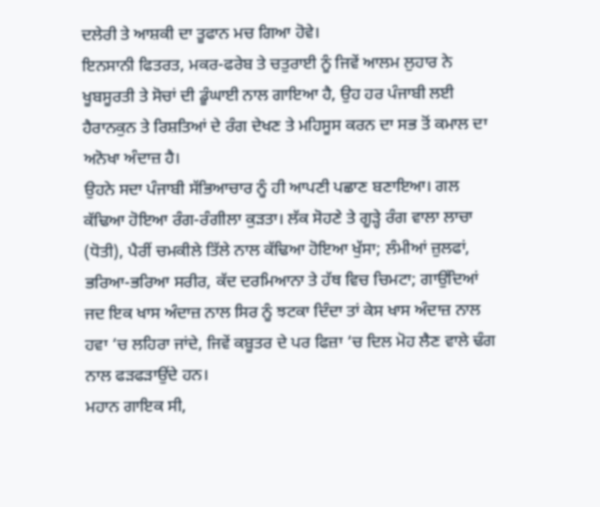ਦਲੇਰੀ ਤੇ ਆਸ਼ਕੀ ਦਾ ਤੂਫਾਨ ਮਚ ਗਿਆ ਹੋਵੇ।
ਇਨਸਾਨੀ ਫਿਤਰਤ, ਮਕਰ-ਫਰੇਬ ਤੇ ਚਤੁਰਾਈ ਨੂੰ ਜਿਵੇਂ ਆਲਮ ਲੁਹਾਰ ਨੇ ਖੂਬਸੂਰਤੀ ਤੇ ਸੋਚਾਂ ਦੀ ਡੂੰਘਾਈ ਨਾਲ ਗਾਇਆ ਹੈ, ਉਹ ਹਰ ਪੰਜਾਬੀ ਲਈ ਹੈਰਾਨਕੁਨ ਤੇ ਰਿਸ਼ਤਿਆਂ ਦੇ ਰੰਗ ਦੇਖਣ ਤੇ ਮਹਿਸੂਸ ਕਰਨ ਦਾ ਸਭ ਤੋਂ ਕਮਾਲ ਦਾ ਅਨੋਖਾ ਅੰਦਾਜ਼ ਹੈ।
ਉਹਨੇ ਸਦਾ ਪੰਜਾਬੀ ਸੱਭਿਆਚਾਰ ਨੂੰ ਹੀ ਆਪਣੀ ਪਛਾਣ ਬਣਾਇਆ। ਗਲ ਕੱਢਿਆ ਹੋਇਆ ਰੰਗ-ਰੰਗੀਲਾ ਕੁੜਤਾ। ਲੱਕ ਸੋਹਣੇ ਤੇ ਗੂੜ੍ਹੇ ਰੰਗ ਵਾਲਾ ਲਾਚਾ (ਧੋਤੀ), ਪੈਰੀਂ ਚਮਕੀਲੇ ਤਿੱਲੇ ਨਾਲ ਕੱਢਿਆ ਹੋਇਆ ਖੁੱਸਾ; ਲੰਮੀਆਂ ਜ਼ੁਲਫਾਂ, ਭਰਿਆ-ਭਰਿਆ ਸਰੀਰ, ਕੱਦ ਦਰਮਿਆਨਾ ਤੇ ਹੱਥ ਵਿਚ ਚਿਮਟਾ; ਗਾਉਂਦਿਆਂ ਜਦ ਇਕ ਖਾਸ ਅੰਦਾਜ਼ ਨਾਲ ਸਿਰ ਨੂੰ ਝਟਕਾ ਦਿੰਦਾ ਤਾਂ ਕੇਸ ਖਾਸ ਅੰਦਾਜ਼ ਨਾਲ ਹਵਾ ‘ਚ ਲਹਿਰਾ ਜਾਂਦੇ, ਜਿਵੇਂ ਕਬੂਤਰ ਦੇ ਪਰ ਫਿਜ਼ਾ ‘ਚ ਦਿਲ ਮੋਹ ਲੈਣ ਵਾਲੇ ਢੰਗ ਨਾਲ ਫੜਫੜਾਉਂਦੇ ਹਨ।
ਮਹਾਨ ਗਾਇਕ ਸੀ,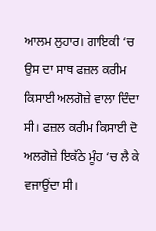ਆਲਮ ਲੁਹਾਰ। ਗਾਇਕੀ ‘ਚ ਉਸ ਦਾ ਸਾਥ ਫਜ਼ਲ ਕਰੀਮ ਕਿਸਾਈ ਅਲਗੋਜ਼ੇ ਵਾਲਾ ਦਿੰਦਾ ਸੀ। ਫਜ਼ਲ ਕਰੀਮ ਕਿਸਾਈ ਦੋ ਅਲਗੋਜ਼ੇ ਇਕੱਠੇ ਮੂੰਹ ‘ਚ ਲੈ ਕੇ ਵਜਾਉਂਦਾ ਸੀ।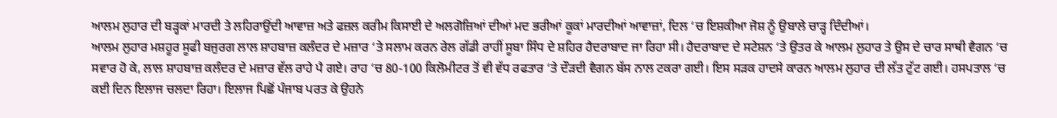ਆਲਮ ਲੁਹਾਰ ਦੀ ਬੜ੍ਹਕਾਂ ਮਾਰਦੀ ਤੇ ਲਹਿਰਾਉਂਦੀ ਆਵਾਜ਼ ਅਤੇ ਫਜ਼ਲ ਕਰੀਮ ਕਿਸਾਈ ਦੇ ਅਲਗੋਜ਼ਿਆਂ ਦੀਆਂ ਮਦ ਭਰੀਆਂ ਕੂਕਾਂ ਮਾਰਦੀਆਂ ਆਵਾਜ਼ਾਂ, ਦਿਲ ‘ਚ ਇਸ਼ਕੀਆ ਜੋਸ਼ ਨੂੰ ਉਬਾਲੇ ਚਾੜ੍ਹ ਦਿੰਦੀਆਂ।
ਆਲਮ ਲੁਹਾਰ ਮਸ਼ਹੂਰ ਸੂਫੀ ਬਜੁਰਗ ਲਾਲ ਸ਼ਾਹਬਾਜ਼ ਕਲੰਦਰ ਦੇ ਮਜ਼ਾਰ ‘ਤੇ ਸਲਾਮ ਕਰਨ ਰੇਲ ਗੱਡੀ ਰਾਹੀਂ ਸੂਬਾ ਸਿੰਧ ਦੇ ਸ਼ਹਿਰ ਹੈਦਰਾਬਾਦ ਜਾ ਰਿਹਾ ਸੀ। ਹੈਦਰਾਬਾਦ ਦੇ ਸਟੇਸ਼ਨ ‘ਤੇ ਉਤਰ ਕੇ ਆਲਮ ਲੁਹਾਰ ਤੇ ਉਸ ਦੇ ਚਾਰ ਸਾਥੀ ਵੈਗਨ ‘ਚ ਸਵਾਰ ਹੋ ਕੇ, ਲਾਲ ਸ਼ਾਹਬਾਜ਼ ਕਲੰਦਰ ਦੇ ਮਜ਼ਾਰ ਵੱਲ ਰਾਹੇ ਪੈ ਗਏ। ਰਾਹ ‘ਚ 80-100 ਕਿਲੋਮੀਟਰ ਤੋਂ ਵੀ ਵੱਧ ਰਫਤਾਰ ‘ਤੇ ਦੌੜਦੀ ਵੈਗਨ ਬੱਸ ਨਾਲ ਟਕਰਾ ਗਈ। ਇਸ ਸੜਕ ਹਾਦਸੇ ਕਾਰਨ ਆਲਮ ਲੁਹਾਰ ਦੀ ਲੱਤ ਟੁੱਟ ਗਈ। ਹਸਪਤਾਲ ‘ਚ ਕਈ ਦਿਨ ਇਲਾਜ ਚਲਦਾ ਰਿਹਾ। ਇਲਾਜ ਪਿਛੋਂ ਪੰਜਾਬ ਪਰਤ ਕੇ ਉਹਨੇ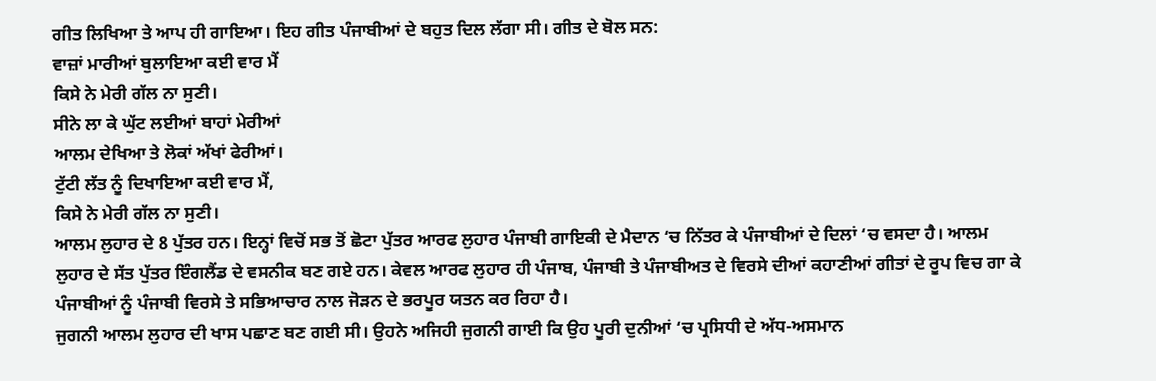ਗੀਤ ਲਿਖਿਆ ਤੇ ਆਪ ਹੀ ਗਾਇਆ। ਇਹ ਗੀਤ ਪੰਜਾਬੀਆਂ ਦੇ ਬਹੁਤ ਦਿਲ ਲੱਗਾ ਸੀ। ਗੀਤ ਦੇ ਬੋਲ ਸਨ:
ਵਾਜ਼ਾਂ ਮਾਰੀਆਂ ਬੁਲਾਇਆ ਕਈ ਵਾਰ ਮੈਂ
ਕਿਸੇ ਨੇ ਮੇਰੀ ਗੱਲ ਨਾ ਸੁਣੀ।
ਸੀਨੇ ਲਾ ਕੇ ਘੁੱਟ ਲਈਆਂ ਬਾਹਾਂ ਮੇਰੀਆਂ
ਆਲਮ ਦੇਖਿਆ ਤੇ ਲੋਕਾਂ ਅੱਖਾਂ ਫੇਰੀਆਂ।
ਟੁੱਟੀ ਲੱਤ ਨੂੰ ਦਿਖਾਇਆ ਕਈ ਵਾਰ ਮੈਂ,
ਕਿਸੇ ਨੇ ਮੇਰੀ ਗੱਲ ਨਾ ਸੁਣੀ।
ਆਲਮ ਲੁਹਾਰ ਦੇ 8 ਪੁੱਤਰ ਹਨ। ਇਨ੍ਹਾਂ ਵਿਚੋਂ ਸਭ ਤੋਂ ਛੋਟਾ ਪੁੱਤਰ ਆਰਫ ਲੁਹਾਰ ਪੰਜਾਬੀ ਗਾਇਕੀ ਦੇ ਮੈਦਾਨ ‘ਚ ਨਿੱਤਰ ਕੇ ਪੰਜਾਬੀਆਂ ਦੇ ਦਿਲਾਂ ‘ਚ ਵਸਦਾ ਹੈ। ਆਲਮ ਲੁਹਾਰ ਦੇ ਸੱਤ ਪੁੱਤਰ ਇੰਗਲੈਂਡ ਦੇ ਵਸਨੀਕ ਬਣ ਗਏ ਹਨ। ਕੇਵਲ ਆਰਫ ਲੁਹਾਰ ਹੀ ਪੰਜਾਬ, ਪੰਜਾਬੀ ਤੇ ਪੰਜਾਬੀਅਤ ਦੇ ਵਿਰਸੇ ਦੀਆਂ ਕਹਾਣੀਆਂ ਗੀਤਾਂ ਦੇ ਰੂਪ ਵਿਚ ਗਾ ਕੇ ਪੰਜਾਬੀਆਂ ਨੂੰ ਪੰਜਾਬੀ ਵਿਰਸੇ ਤੇ ਸਭਿਆਚਾਰ ਨਾਲ ਜੋੜਨ ਦੇ ਭਰਪੂਰ ਯਤਨ ਕਰ ਰਿਹਾ ਹੈ।
ਜੁਗਨੀ ਆਲਮ ਲੁਹਾਰ ਦੀ ਖਾਸ ਪਛਾਣ ਬਣ ਗਈ ਸੀ। ਉਹਨੇ ਅਜਿਹੀ ਜੁਗਨੀ ਗਾਈ ਕਿ ਉਹ ਪੂਰੀ ਦੁਨੀਆਂ ‘ਚ ਪ੍ਰਸਿਧੀ ਦੇ ਅੱਧ-ਅਸਮਾਨ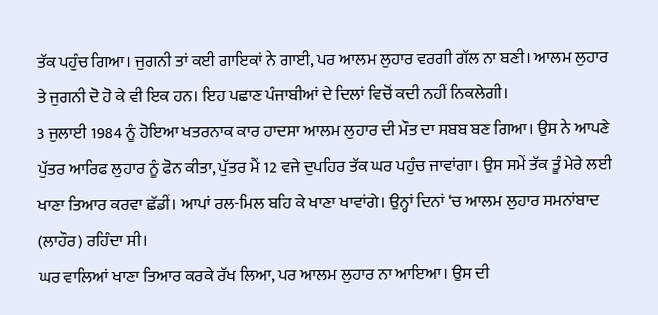ਤੱਕ ਪਹੁੰਚ ਗਿਆ। ਜੁਗਨੀ ਤਾਂ ਕਈ ਗਾਇਕਾਂ ਨੇ ਗਾਈ, ਪਰ ਆਲਮ ਲੁਹਾਰ ਵਰਗੀ ਗੱਲ ਨਾ ਬਣੀ। ਆਲਮ ਲੁਹਾਰ ਤੇ ਜੁਗਨੀ ਦੋ ਹੋ ਕੇ ਵੀ ਇਕ ਹਨ। ਇਹ ਪਛਾਣ ਪੰਜਾਬੀਆਂ ਦੇ ਦਿਲਾਂ ਵਿਚੋਂ ਕਦੀ ਨਹੀਂ ਨਿਕਲੇਗੀ।
3 ਜੁਲਾਈ 1984 ਨੂੰ ਹੋਇਆ ਖਤਰਨਾਕ ਕਾਰ ਹਾਦਸਾ ਆਲਮ ਲੁਹਾਰ ਦੀ ਮੌਤ ਦਾ ਸਬਬ ਬਣ ਗਿਆ। ਉਸ ਨੇ ਆਪਣੇ ਪੁੱਤਰ ਆਰਿਫ ਲੁਹਾਰ ਨੂੰ ਫੋਨ ਕੀਤਾ, ਪੁੱਤਰ ਮੈਂ 12 ਵਜੇ ਦੁਪਹਿਰ ਤੱਕ ਘਰ ਪਹੁੰਚ ਜਾਵਾਂਗਾ। ਉਸ ਸਮੇਂ ਤੱਕ ਤੂੰ ਮੇਰੇ ਲਈ ਖਾਣਾ ਤਿਆਰ ਕਰਵਾ ਛੱਡੀਂ। ਆਪਾਂ ਰਲ-ਮਿਲ ਬਹਿ ਕੇ ਖਾਣਾ ਖਾਵਾਂਗੇ। ਉਨ੍ਹਾਂ ਦਿਨਾਂ ‘ਚ ਆਲਮ ਲੁਹਾਰ ਸਮਨਾਂਬਾਦ (ਲਾਹੌਰ) ਰਹਿੰਦਾ ਸੀ।
ਘਰ ਵਾਲਿਆਂ ਖਾਣਾ ਤਿਆਰ ਕਰਕੇ ਰੱਖ ਲਿਆ, ਪਰ ਆਲਮ ਲੁਹਾਰ ਨਾ ਆਇਆ। ਉਸ ਦੀ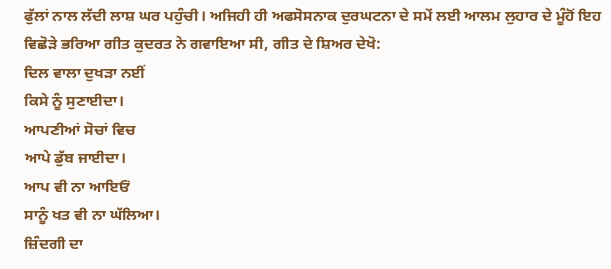ਫੁੱਲਾਂ ਨਾਲ ਲੱਦੀ ਲਾਸ਼ ਘਰ ਪਹੁੰਚੀ। ਅਜਿਹੀ ਹੀ ਅਫਸੋਸਨਾਕ ਦੁਰਘਟਨਾ ਦੇ ਸਮੇਂ ਲਈ ਆਲਮ ਲੁਹਾਰ ਦੇ ਮੂੰਹੋਂ ਇਹ ਵਿਛੋੜੇ ਭਰਿਆ ਗੀਤ ਕੁਦਰਤ ਨੇ ਗਵਾਇਆ ਸੀ, ਗੀਤ ਦੇ ਸ਼ਿਅਰ ਦੇਖੋ:
ਦਿਲ ਵਾਲਾ ਦੁਖੜਾ ਨਈਂ
ਕਿਸੇ ਨੂੰ ਸੁਣਾਈਦਾ।
ਆਪਣੀਆਂ ਸੋਚਾਂ ਵਿਚ
ਆਪੇ ਡੁੱਬ ਜਾਈਦਾ।
ਆਪ ਵੀ ਨਾ ਆਇਓਂ
ਸਾਨੂੰ ਖਤ ਵੀ ਨਾ ਘੱਲਿਆ।
ਜ਼ਿੰਦਗੀ ਦਾ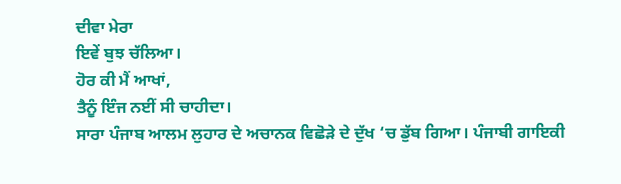ਦੀਵਾ ਮੇਰਾ
ਇਵੇਂ ਬੁਝ ਚੱਲਿਆ।
ਹੋਰ ਕੀ ਮੈਂ ਆਖਾਂ,
ਤੈਨੂੰ ਇੰਜ ਨਈਂ ਸੀ ਚਾਹੀਦਾ।
ਸਾਰਾ ਪੰਜਾਬ ਆਲਮ ਲੁਹਾਰ ਦੇ ਅਚਾਨਕ ਵਿਛੋੜੇ ਦੇ ਦੁੱਖ ‘ਚ ਡੁੱਬ ਗਿਆ। ਪੰਜਾਬੀ ਗਾਇਕੀ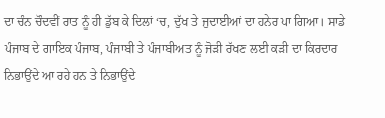ਦਾ ਚੰਨ ਚੌਦਵੀਂ ਰਾਤ ਨੂੰ ਹੀ ਡੁੱਬ ਕੇ ਦਿਲਾਂ ‘ਚ, ਦੁੱਖ ਤੇ ਜੁਦਾਈਆਂ ਦਾ ਹਨੇਰ ਪਾ ਗਿਆ। ਸਾਡੇ ਪੰਜਾਬ ਦੇ ਗਾਇਕ ਪੰਜਾਬ, ਪੰਜਾਬੀ ਤੇ ਪੰਜਾਬੀਅਤ ਨੂੰ ਜੋੜੀ ਰੱਖਣ ਲਈ ਕੜੀ ਦਾ ਕਿਰਦਾਰ ਨਿਭਾਉਂਦੇ ਆ ਰਹੇ ਹਨ ਤੇ ਨਿਭਾਉਂਦੇ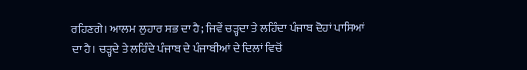ਰਹਿਣਗੇ। ਆਲਮ ਲੁਹਾਰ ਸਭ ਦਾ ਹੈ; ਜਿਵੇਂ ਚੜ੍ਹਦਾ ਤੇ ਲਹਿੰਦਾ ਪੰਜਾਬ ਦੋਹਾਂ ਪਾਸਿਆਂ ਦਾ ਹੈ। ਚੜ੍ਹਦੇ ਤੇ ਲਹਿੰਦੇ ਪੰਜਾਬ ਦੇ ਪੰਜਾਬੀਆਂ ਦੇ ਦਿਲਾਂ ਵਿਚੋਂ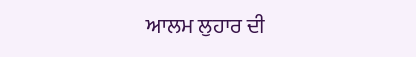ਆਲਮ ਲੁਹਾਰ ਦੀ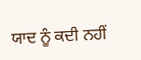ਯਾਦ ਨੂੰ ਕਦੀ ਨਹੀਂ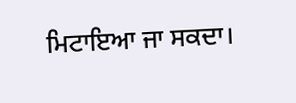ਮਿਟਾਇਆ ਜਾ ਸਕਦਾ।